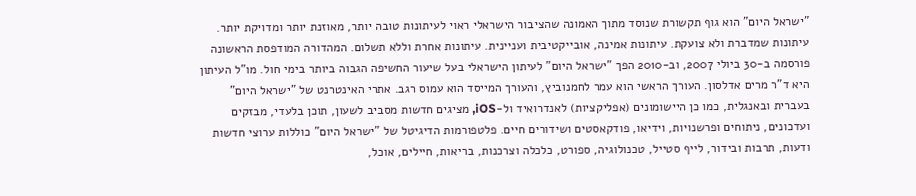"ישראל היום" הוא גוף תקשורת שנוסד מתוך האמונה שהציבור הישראלי ראוי לעיתונות טובה יותר, מאוזנת יותר ומדויקת יותר. עיתונות שמדברת ולא צועקת. עיתונות אמינה, אובייקטיבית ועניינית. עיתונות אחרת וללא תשלום. המהדורה המודפסת הראשונה פורסמה ב-30 ביולי 2007, וב-2010 הפך "ישראל היום" לעיתון הישראלי בעל שיעור החשיפה הגבוה ביותר בימי חול. מו"ל העיתון היא ד"ר מרים אדלסון. העורך הראשי הוא עמר לחמנוביץ, והעורך המייסד הוא עמוס רגב. אתרי האינטרנט של "ישראל היום" בעברית ובאנגלית, כמו כן היישומונים (אפליקציות) לאנדרואיד ול-iOS, מציגים חדשות מסביב לשעון, תוכן בלעדי, מבזקים ועדכונים, ניתוחים ופרשנויות, וידיאו, פודקאסטים ושידורים חיים. פלטפורמות הדיגיטל של "ישראל היום" כוללות ערוצי חדשות ודעות, תרבות ובידור, לייף סטייל, טכנולוגיה, ספורט, כלכלה וצרכנות, בריאות, חיילים, אוכל,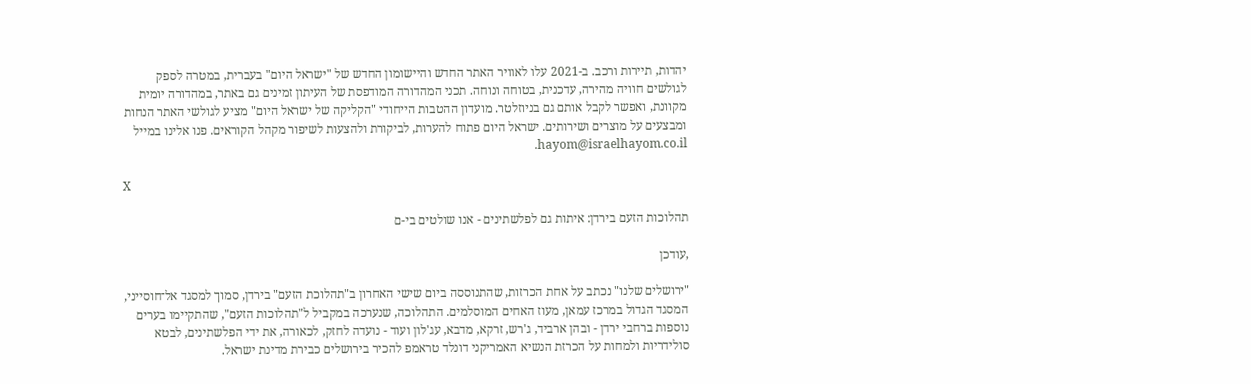יהדות, תיירות ורכב. ב-2021 עלו לאוויר האתר החדש והיישומון החדש של "ישראל היום" בעברית, במטרה לספק לגולשים חוויה מהירה, עדכנית, בטוחה ונוחה. תכני המהדורה המודפסת של העיתון זמינים גם באתר, במהדורה יומית מקוונת, ואפשר לקבל אותם גם בניוזלטר. מועדון ההטבות הייחודי "הקליקה של ישראל היום" מציע לגולשי האתר הנחות ומבצעים על מוצרים ושירותים. ישראל היום פתוח להערות, לביקורת ולהצעות לשיפור מקהל הקוראים. פנו אלינו במייל hayom@israelhayom.co.il.

X

תהלוכות הזעם בירדן: איתות גם לפלשתינים - אנו שולטים בי-ם

,עודכן

"ירושלים שלנו" נכתב על אחת הכרזות, שהתנוססה ביום שישי האחרון ב"תהלוכת הזעם" בירדן, סמוך למסגד אל־חוסייני, המסגד הגדול במרכז עמאן, מעוז האחים המוסלמים. התהלוכה, שנערכה במקביל ל"תהלוכות הזעם", שהתקיימו בערים נוספות ברחבי ירדן - ובהן ארביד, ג'רש, זרקא, מדבא, עג'לון ועוד - נועדה לחזק, לכאורה, את ידי הפלשתינים, לבטא סולידריות ולמחות על הכרזת הנשיא האמריקני דונלד טראמפ להכיר בירושלים כבירת מדינת ישראל.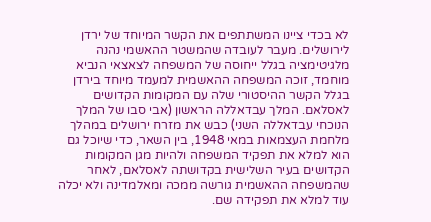לא בכדי ציינו המשתתפים את הקשר המיוחד של ירדן לירושלים. מעבר לעובדה שהמשטר ההאשמי נהנה מלגיטימציה בגלל ייחוסה של המשפחה לצאצאי הנביא מוחמד, זוכה המשפחה ההאשמית למעמד מיוחד בירדן בגלל הקשר ההיסטורי שלה עם המקומות הקדושים לאסלאם. המלך עבדאללה הראשון (אבי סבו של המלך הנוכחי עבדאללה השני) כבש את מזרח ירושלים במהלך מלחמת העצמאות במאי 1948, בין השאר, כדי שיוכל גם הוא למלא את תפקיד המשפחה ולהיות מגן המקומות הקדושים בעיר השלישית בקדושתה לאסלאם, לאחר שהמשפחה ההאשמית גורשה ממכה ומאלמדינה ולא יכלה עוד למלא את תפקידה שם.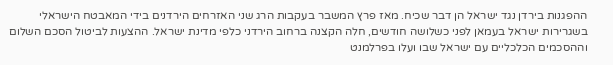ההפגנות בירדן נגד ישראל הן דבר שכיח. מאז פרץ המשבר בעקבות הרג שני האזרחים הירדנים בידי המאבטח הישראלי בשגרירות ישראל בעמאן לפני כשלושה חודשים, חלה הקצנה ברחוב הירדני כלפי מדינת ישראל. ההצעות לביטול הסכם השלום וההסכמים הכלכליים עם ישראל שבו ועלו בפרלמנט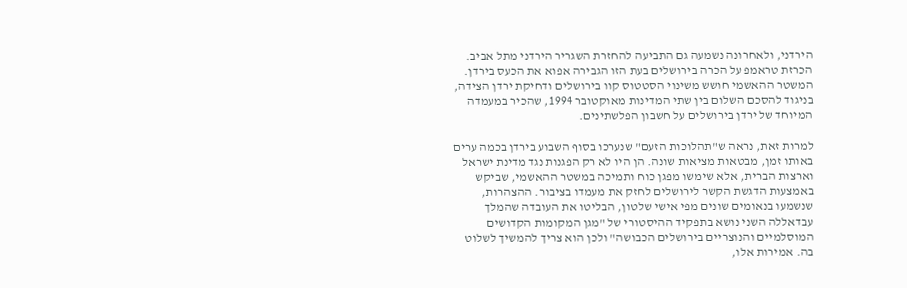הירדני, ולאחרונה נשמעה גם התביעה להחזרת השגריר הירדני מתל אביב. הכרזת טראמפ על הכרה בירושלים בעת הזו הגבירה אפוא את הכעס בירדן. המשטר ההאשמי חושש משינוי הסטטוס קוו בירושלים ודחיקת ירדן הצידה, בניגוד להסכם השלום בין שתי המדינות מאוקטובר 1994, שהכיר במעמדה המיוחד של ירדן בירושלים על חשבון הפלשתינים.

למרות זאת, נראה ש"תהלוכות הזעם" שנערכו בסוף השבוע בירדן בכמה ערים באותו זמן, מבטאות מציאות שונה. הן היו לא רק הפגנות נגד מדינת ישראל וארצות הברית, אלא שימשו מפגן כוח ותמיכה במשטר ההאשמי, שביקש באמצעות הדגשת הקשר לירושלים לחזק את מעמדו בציבור. ההצהרות, שנשמעו בנאומים שונים מפי אישי שלטון, הבליטו את העובדה שהמלך עבדאללה השני נושא בתפקיד ההיסטורי של "מגן המקומות הקדושים המוסלמיים והנוצריים בירושלים הכבושה" ולכן הוא צריך להמשיך לשלוט בה. אמירות אלו,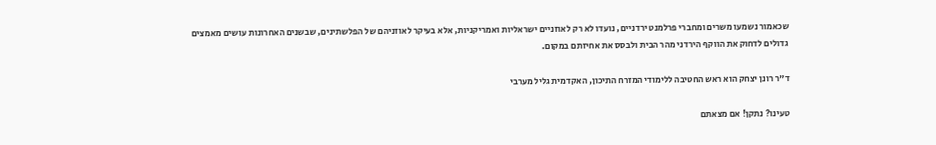שכאמור נשמעו משרים ומחברי פרלמנט ירדניים, נועדו לא רק לאוזניים ישראליות ואמריקניות, אלא בעיקר לאוזניהם של הפלשתינים, שבשנים האחרונות עושים מאמצים גדולים לדחוק את הווקף הירדני מהר הבית ולבסס את אחיזתם במקום.

ד"ר רונן יצחק הוא ראש החטיבה ללימודי המזרח התיכון, האקדמית גליל מערבי

טעינו? נתקן! אם מצאתם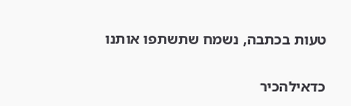טעות בכתבה, נשמח שתשתפו אותנו

כדאילהכיר